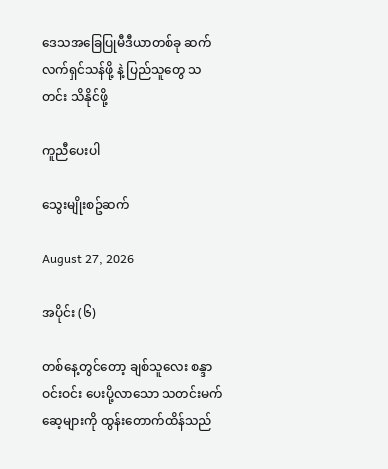ဒေသအခြေပြုမီဒီယာတစ်ခု ဆက်လက်ရှင်သန်ဖို့ နဲ့ ပြည်သူတွေ သတင်း သိနိုင်ဖို့

ကူညီပေးပါ

သွေးမျိုးစဥ်ဆက်

August 27, 2026

အပိုင်း (၆)

တစ်နေ့တွင်တော့ ချစ်သူလေး စန္ဒာဝင်းဝင်း ပေးပို့လာသော သတင်းမက်ဆေ့များကို ထွန်းတောက်ထိန်သည်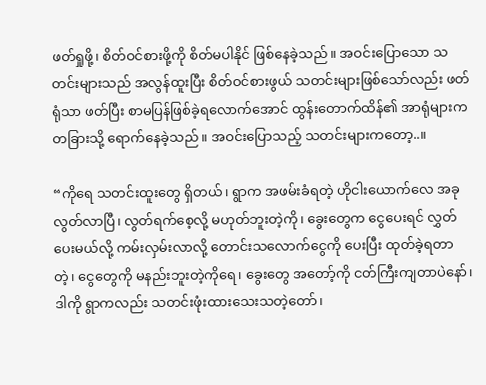ဖတ်ရှုဖို့၊ စိတ်ဝင်စားဖို့ကို စိတ်မပါနိုင် ဖြစ်နေခဲ့သည်။ အဝင်းပြောသော သတင်းများသည် အလွန်ထူးပြီး စိတ်ဝင်စားဖွယ် သတင်းများဖြစ်သော်လည်း ဖတ်ရုံသာ ဖတ်ပြီး စာမပြန်ဖြစ်ခဲ့ရလောက်အောင် ထွန်းတောက်ထိန်၏ အာရုံများက တခြားသို့ ရောက်နေခဲ့သည်။ အဝင်းပြောသည့် သတင်းများကတော့..။

“ကိုရေ သတင်းထူးတွေ ရှိတယ်၊ ရွာက အဖမ်းခံရတဲ့ ဟိုငါးယောက်လေ အခု လွတ်လာပြီ၊ လွတ်ရက်စေ့လို့ မဟုတ်ဘူးတဲ့ကို၊ ခွေးတွေက ငွေပေးရင် လွှတ်ပေးမယ်လို့ ကမ်းလှမ်းလာလို့ တောင်းသလောက်ငွေကို ပေးပြီး ထုတ်ခဲ့ရတာတဲ့၊ ငွေတွေကို မနည်းဘူးတဲ့ကိုရေ၊ ခွေးတွေ အတော့်ကို ငတ်ကြီးကျတာပဲနော်၊ ဒါကို ရွာကလည်း သတင်းဖုံးထားသေးသတဲ့တော်၊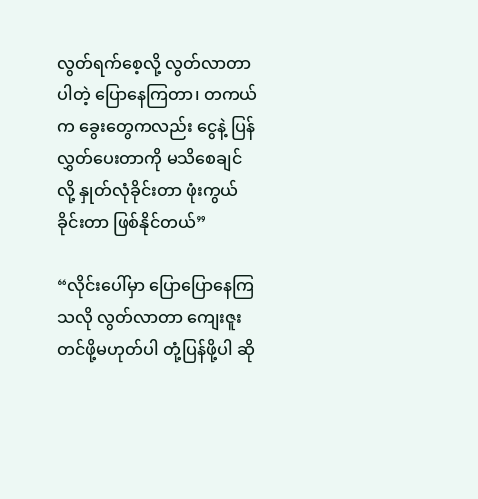လွတ်ရက်စေ့လို့ လွတ်လာတာပါတဲ့ ပြောနေကြတာ၊ တကယ်က ခွေးတွေကလည်း ငွေနဲ့ ပြန်လွှတ်ပေးတာကို မသိစေချင်လို့ နှုတ်လုံခိုင်းတာ ဖုံးကွယ်ခိုင်းတာ ဖြစ်နိုင်တယ်”

“လိုင်းပေါ်မှာ ပြောပြောနေကြသလို လွတ်လာတာ ကျေးဇူးတင်ဖို့မဟုတ်ပါ တုံ့ပြန်ဖို့ပါ ဆို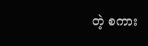တဲ့ စကား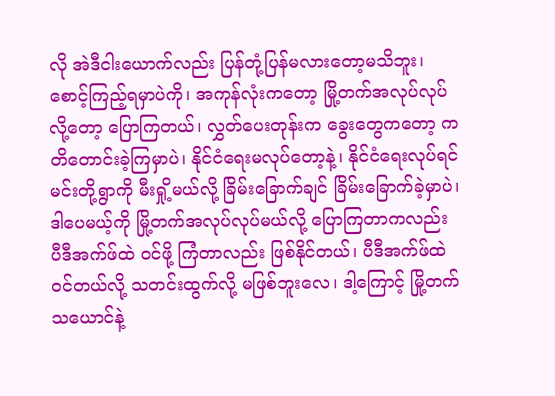လို အဲဒီငါးယောက်လည်း ပြန်တုံ့ပြန်မလားတော့မသိဘူး၊ စောင့်ကြည့်ရမှာပဲကို၊ အကုန်လုံးကတော့ မြို့တက်အလုပ်လုပ်လို့တော့ ပြောကြတယ်၊ လွှတ်ပေးတုန်းက ခွေးတွေကတော့ ကတိတောင်းခဲ့ကြမှာပဲ၊ နိုင်ငံရေးမလုပ်တော့နဲ့၊ နိုင်ငံရေးလုပ်ရင် မင်းတို့ရွာကို မီးရှို့မယ်လို့ ခြိမ်းခြောက်ချင် ခြိမ်းခြောက်ခဲ့မှာပဲ၊ ဒါပေမယ့်ကို မြို့တက်အလုပ်လုပ်မယ်လို့ ပြောကြတာကလည်း ပီဒီအက်ဖ်ထဲ ဝင်ဖို့ ကြံတာလည်း ဖြစ်နိုင်တယ်၊ ပီဒီအက်ဖ်ထဲ ဝင်တယ်လို့ သတင်းထွက်လို့ မဖြစ်ဘူးလေ၊ ဒါ့ကြောင့် မြို့တက်သယောင်နဲ့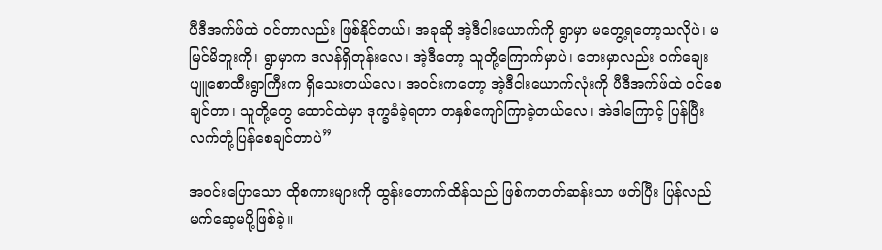ပီဒီအက်ဖ်ထဲ ဝင်တာလည်း ဖြစ်နိုင်တယ်၊ အခုဆို အဲ့ဒီငါးယောက်ကို ရွာမှာ မတွေ့ရတော့သလိုပဲ၊ မမြင်မိဘူးကို၊ ရွာမှာက ဒလန်ရှိတုန်းလေ၊ အဲ့ဒီတော့ သူတို့ကြောက်မှာပဲ၊ ဘေးမှာလည်း ဝက်ချေးပျူစောထီးရွာကြီးက ရှိသေးတယ်လေ၊ အဝင်းကတော့ အဲ့ဒီငါးယောက်လုံးကို ပီဒီအက်ဖ်ထဲ ဝင်စေချင်တာ၊ သူတို့တွေ ထောင်ထဲမှာ ဒုက္ခခံခဲ့ရတာ တနှစ်ကျော်ကြာခဲ့တယ်လေ၊ အဲဒါကြောင့် ပြန်ပြီး လက်တုံ့ပြန်စေချင်တာပဲ”

အဝင်းပြောသော ထိုစကားများကို ထွန်းတောက်ထိန်သည် ဖြစ်ကတတ်ဆန်းသာ ဖတ်ပြီး ပြန်လည်မက်ဆေ့မပို့ဖြစ်ခဲ့။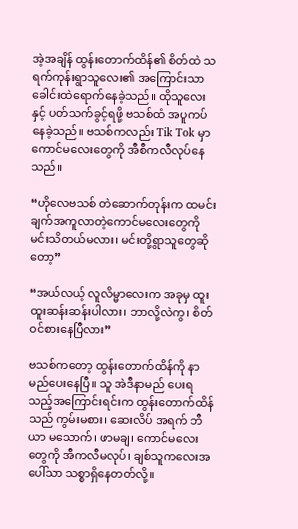အဲ့အချိန် ထွန်းတောက်ထိန်၏ စိတ်ထဲ သရက်ကုန်းရွာသူလေး၏ အကြောင်းသာ ခေါင်းထဲရောက်နေခဲ့သည်။ ထိုသူလေးနှင့် ပတ်သက်ခွင့်ရဖို့ ဗသစ်ထံ အပူကပ်နေခဲ့သည်။ ဗသစ်ကလည်း Tik Tok မှာ ကောင်မလေးတွေကို အီစီကလီလုပ်နေသည်။

“ဟိုလေဗသစ် တဲဆောက်တုန်းက ထမင်းချက်အကူလာတဲ့ကောင်မလေးတွေကို မင်းသိတယ်မလား၊ မင်းတို့ရွာသူတွေဆိုတော့”

“အယ်လယ့် လူလိမ္မာလေးက အခုမှ ထူးထူးဆန်းဆန်းပါလား၊ ဘာလို့လဲကွ၊ စိတ်ဝင်စားနေပြီလား”

ဗသစ်ကတော့ ထွန်းတောက်ထိန်ကို နာမည်ပေးနေပြီ။ သူ အဲဒီနာမည် ပေးရသည့်အကြောင်းရင်းက ထွန်းတောက်ထိန်သည် ကွမ်းမစား၊ ဆေးလိပ် အရက် ဘီယာ မသောက်၊ ဖာမချ၊ ကောင်မလေးတွေကို အီကလီမလုပ်၊ ချစ်သူကလေးအပေါ်သာ သစ္စာရှိနေတတ်လို့။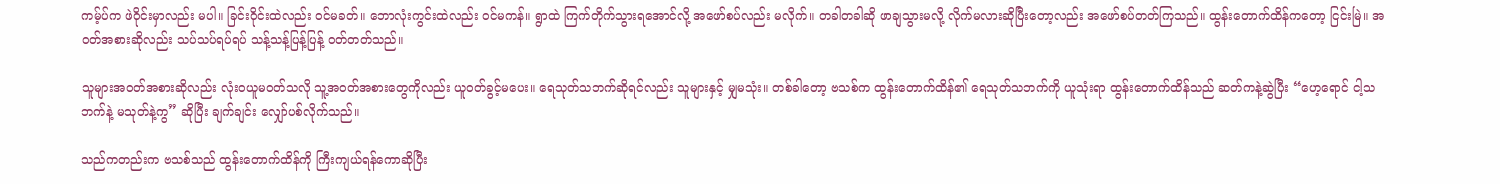ကမ့်ပ်က ဖဲဝိုင်းမှာလည်း မပါ။ ခြင်းဝိုင်းထဲလည်း ဝင်မခတ်။ ဘောလုံးကွင်းထဲလည်း ဝင်မကန်။ ရွာထဲ ကြက်တိုက်သွားရအောင်လို့ အဖော်စပ်လည်း မလိုက်။ တခါတခါဆို ဖာချသွားမလို့ လိုက်မလားဆိုပြီးတော့လည်း အဖော်စပ်တတ်ကြသည်။ ထွန်းတောက်ထိန်ကတော့ ငြင်းမြဲ။ အဝတ်အစားဆိုလည်း သပ်သပ်ရပ်ရပ် သန့်သန့်ပြန့်ပြန့် ဝတ်တတ်သည်။

သူများအဝတ်အစားဆိုလည်း လုံးဝယူမဝတ်သလို သူ့အဝတ်အစားတွေကိုလည်း ယူဝတ်ခွင့်မပေး။ ရေသုတ်သဘက်ဆိုရင်လည်း သူများနှင့် မျှမသုံး။ တစ်ခါတော့ ဗသစ်က ထွန်းတောက်ထိန်၏ ရေသုတ်သဘက်ကို ယူသုံးရာ ထွန်းတောက်ထိန်သည် ဆတ်ကနဲ့ဆွဲပြီး “ဟေ့ရောင် ငါ့သဘက်နဲ့ မသုတ်နဲ့ကွ” ဆိုပြီး ချက်ချင်း လျှော်ပစ်လိုက်သည်။

သည်ကတည်းက ဗသစ်သည် ထွန်းတောက်ထိန်ကို ကြီးကျယ်ရန်ကောဆိုပြီး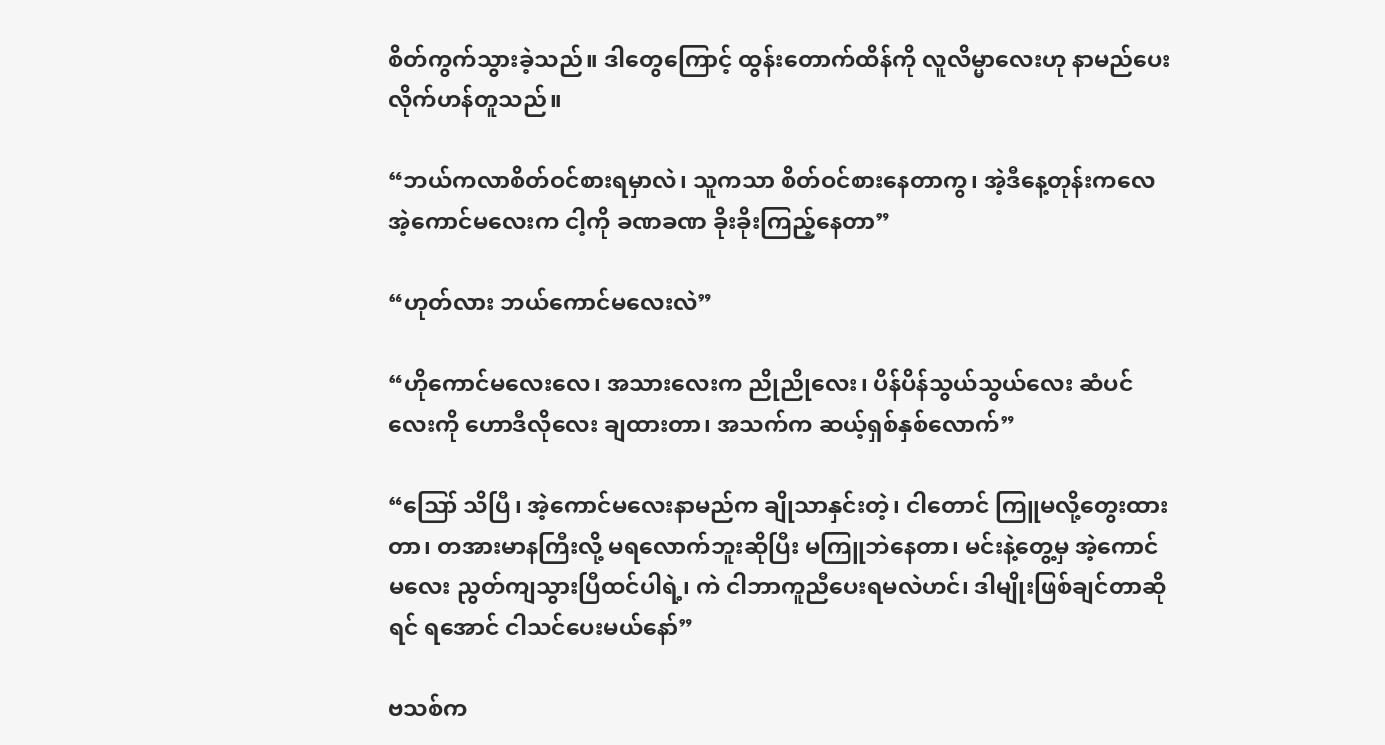စိတ်ကွက်သွားခဲ့သည်။ ဒါတွေကြောင့် ထွန်းတောက်ထိန်ကို လူလိမ္မာလေးဟု နာမည်ပေးလိုက်ဟန်တူသည်။

“ဘယ်ကလာစိတ်ဝင်စားရမှာလဲ၊ သူကသာ စိတ်ဝင်စားနေတာကွ၊ အဲ့ဒီနေ့တုန်းကလေ အဲ့ကောင်မလေးက ငါ့ကို ခဏခဏ ခိုးခိုးကြည့်နေတာ”

“ဟုတ်လား ဘယ်ကောင်မလေးလဲ”

“ဟိုကောင်မလေးလေ၊ အသားလေးက ညိုညိုလေး၊ ပိန်ပိန်သွယ်သွယ်လေး ဆံပင်လေးကို ဟောဒီလိုလေး ချထားတာ၊ အသက်က ဆယ့်ရှစ်နှစ်လောက်”

“ဪ သိပြီ၊ အဲ့ကောင်မလေးနာမည်က ချိုသာနှင်းတဲ့၊ ငါတောင် ကြူမလို့တွေးထားတာ၊ တအားမာနကြီးလို့ မရလောက်ဘူးဆိုပြီး မကြူဘဲနေတာ၊ မင်းနဲ့တွေ့မှ အဲ့ကောင်မလေး ညွတ်ကျသွားပြီထင်ပါရဲ့၊ ကဲ ငါဘာကူညီပေးရမလဲဟင်၊ ဒါမျိုးဖြစ်ချင်တာဆိုရင် ရအောင် ငါသင်ပေးမယ်နော်”

ဗသစ်က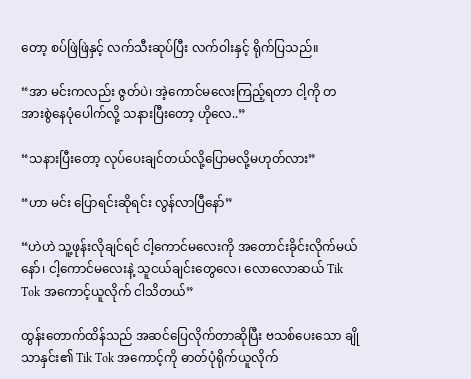တော့ စပ်ဖြဲဖြဲနှင့် လက်သီးဆုပ်ပြီး လက်ဝါးနှင့် ရိုက်ပြသည်။

“အာ မင်းကလည်း ဇွတ်ပဲ၊ အဲ့ကောင်မလေးကြည့်ရတာ ငါ့ကို တအားစွဲနေပုံပေါက်လို့ သနားပြီးတော့ ဟိုလေ..”

“သနားပြီးတော့ လုပ်ပေးချင်တယ်လို့ပြောမလို့မဟုတ်လား”

“ဟာ မင်း ပြောရင်းဆိုရင်း လွန်လာပြီနော်”

“ဟဲဟဲ သူ့ဖုန်းလိုချင်ရင် ငါ့ကောင်မလေးကို အတောင်းခိုင်းလိုက်မယ်နော်၊ ငါ့ကောင်မလေးနဲ့ သူငယ်ချင်းတွေလေ၊ လောလောဆယ် Tik Tok အကောင့်ယူလိုက် ငါသိတယ်”

ထွန်းတောက်ထိန်သည် အဆင်ပြေလိုက်တာဆိုပြီး ဗသစ်ပေးသော ချိုသာနှင်း၏ Tik Tok အကောင့်ကို ဓာတ်ပုံရိုက်ယူလိုက်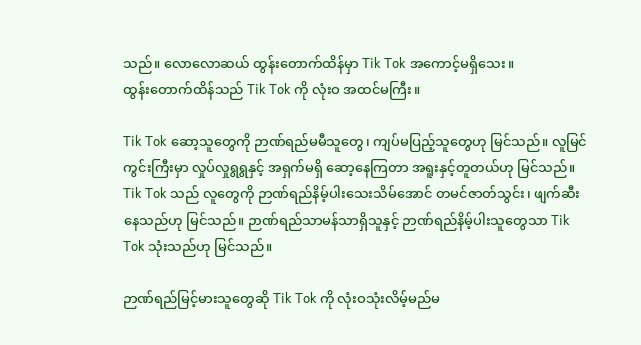သည်။ လောလောဆယ် ထွန်းတောက်ထိန်မှာ Tik Tok အကောင့်မရှိသေး။
ထွန်းတောက်ထိန်သည် Tik Tok ကို လုံးဝ အထင်မကြီး။

Tik Tok ဆော့သူတွေကို ဉာဏ်ရည်မမီသူတွေ၊ ကျပ်မပြည့်သူတွေဟု မြင်သည်။ လူမြင်ကွင်းကြီးမှာ လှုပ်လှုရွရွနှင့် အရှက်မရှိ ဆော့နေကြတာ အရူးနှင့်တူတယ်ဟု မြင်သည်။ Tik Tok သည် လူတွေကို ဉာဏ်ရည်နိမ့်ပါးသေးသိမ်အောင် တမင်ဇာတ်သွင်း၊ ဖျက်ဆီးနေသည်ဟု မြင်သည်။ ဉာဏ်ရည်သာမန်သာရှိသူနှင့် ဉာဏ်ရည်နိမ့်ပါးသူတွေသာ Tik Tok သုံးသည်ဟု မြင်သည်။

ဉာဏ်ရည်မြင့်မားသူတွေဆို Tik Tok ကို လုံးဝသုံးလိမ့်မည်မ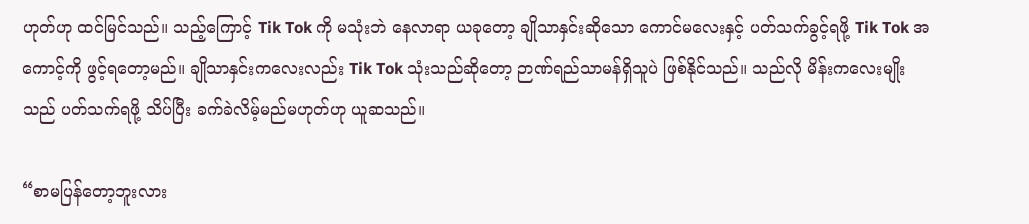ဟုတ်ဟု ထင်မြင်သည်။ သည့်ကြောင့် Tik Tok ကို မသုံးဘဲ နေလာရာ ယခုတော့ ချိုသာနှင်းဆိုသော ကောင်မလေးနှင့် ပတ်သက်ခွင့်ရဖို့ Tik Tok အကောင့်ကို ဖွင့်ရတော့မည်။ ချိုသာနှင်းကလေးလည်း Tik Tok သုံးသည်ဆိုတော့ ဉာဏ်ရည်သာမန်ရှိသူပဲ ဖြစ်နိုင်သည်။ သည်လို မိန်းကလေးမျိုးသည် ပတ်သက်ရဖို့ သိပ်ပြီး ခက်ခဲလိမ့်မည်မဟုတ်ဟု ယူဆသည်။

“စာမပြန်တော့ဘူးလား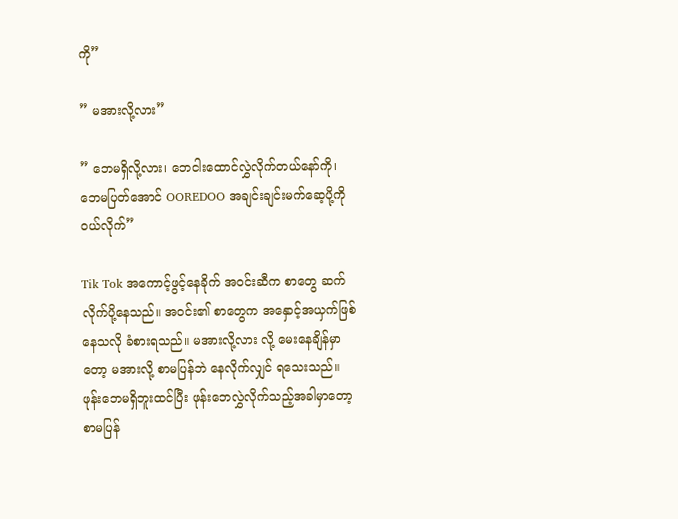ကို”

” မအားလို့လား”

” ဘေမရှိလို့လား၊ ဘေငါးထောင်လွှဲလိုက်တယ်နော်ကို၊ ဘေမပြတ်အောင် OOREDOO အချင်းချင်းမက်ဆေ့ပို့ကို ဝယ်လိုက်”

Tik Tok အကောင့်ဖွင့်နေခိုက် အဝင်းဆီက စာတွေ ဆက်လိုက်ပို့နေသည်။ အဝင်း၏ စာတွေက အနှောင့်အယှက်ဖြစ်နေသလို ခံစားရသည်။ မအားလို့လား လို့ မေးနေချိန်မှာတော့ မအားလို့ စာမပြန်ဘဲ နေလိုက်လျှင် ရသေးသည်။ ဖုန်းဘေမရှိဘူးထင်ပြီး ဖုန်းဘေလွှဲလိုက်သည့်အခါမှာတော့ စာမပြန်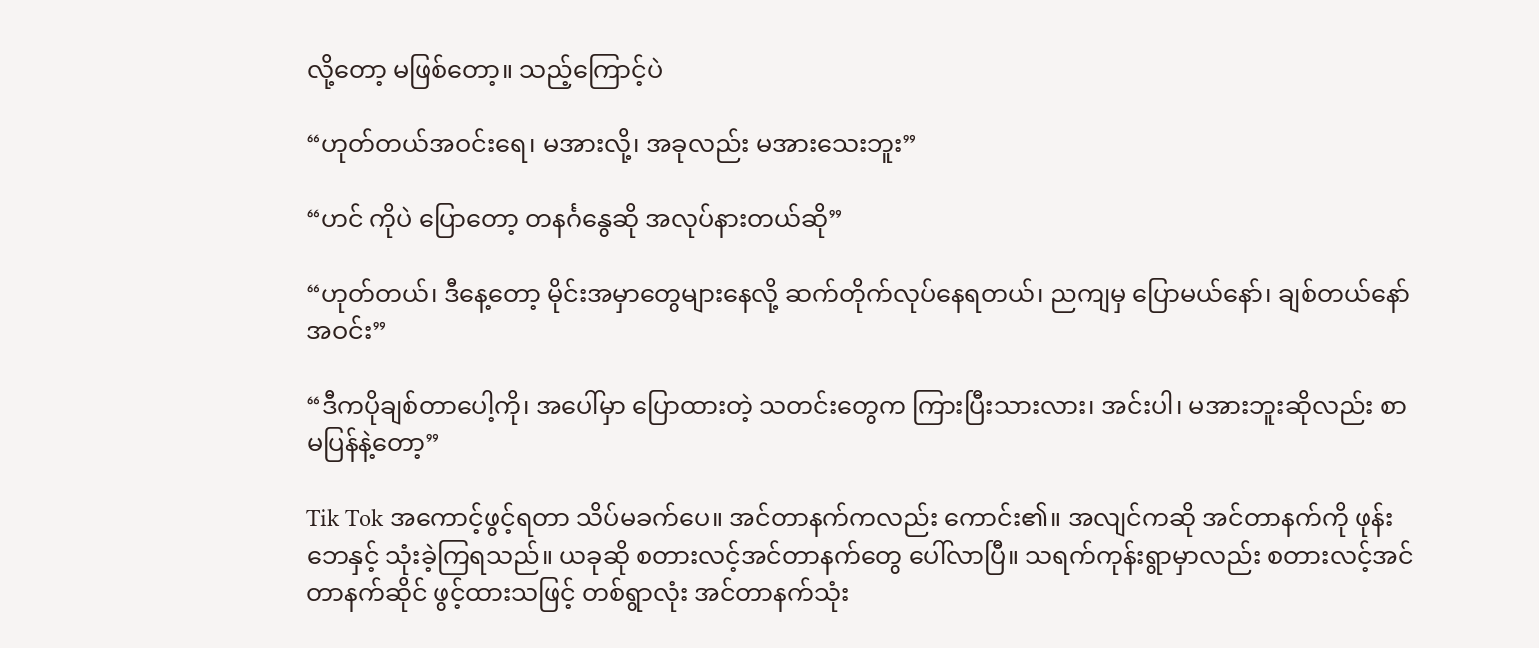လို့တော့ မဖြစ်တော့။ သည့်ကြောင့်ပဲ

“ဟုတ်တယ်အဝင်းရေ၊ မအားလို့၊ အခုလည်း မအားသေးဘူး”

“ဟင် ကိုပဲ ပြောတော့ တနင်္ဂနွေဆို အလုပ်နားတယ်ဆို”

“ဟုတ်တယ်၊ ဒီနေ့တော့ မိုင်းအမှာတွေများနေလို့ ဆက်တိုက်လုပ်နေရတယ်၊ ညကျမှ ပြောမယ်နော်၊ ချစ်တယ်နော်အဝင်း”

“ဒီကပိုချစ်တာပေါ့ကို၊ အပေါ်မှာ ပြောထားတဲ့ သတင်းတွေက ကြားပြီးသားလား၊ အင်းပါ၊ မအားဘူးဆိုလည်း စာမပြန်နဲ့တော့”

Tik Tok အကောင့်ဖွင့်ရတာ သိပ်မခက်ပေ။ အင်တာနက်ကလည်း ကောင်း၏။ အလျင်ကဆို အင်တာနက်ကို ဖုန်းဘေနှင့် သုံးခဲ့ကြရသည်။ ယခုဆို စတားလင့်အင်တာနက်တွေ ပေါ်လာပြီ။ သရက်ကုန်းရွာမှာလည်း စတားလင့်အင်တာနက်ဆိုင် ဖွင့်ထားသဖြင့် တစ်ရွာလုံး အင်တာနက်သုံး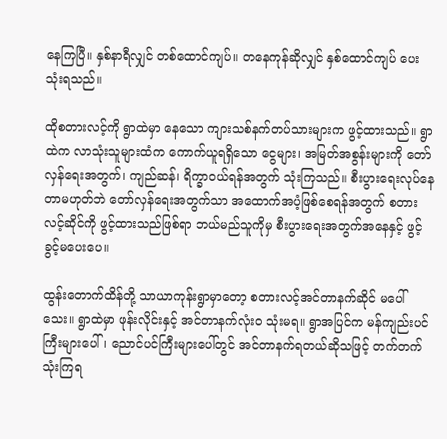နေကြပြီ။ နှစ်နာရီလျှင် တစ်ထောင်ကျပ်။ တနေကုန်ဆိုလျှင် နှစ်ထောင်ကျပ် ပေးသုံးရသည်။

ထိုစတားလင့်ကို ရွာထဲမှာ နေသော ကျားသစ်နက်တပ်သားများက ဖွင့်ထားသည်။ ရွာထဲက လာသုံးသူများထံက ကောက်ယူရရှိသော ငွေများ၊ အမြတ်အစွန်းများကို တော်လှန်ရေးအတွက်၊ ကျည်ဆန်၊ ရိက္ခာဝယ်ရန်အတွက် သုံးကြသည်။ စီးပွားရေးလုပ်နေတာမဟုတ်ဘဲ တော်လှန်ရေးအတွက်သာ အထောက်အပံ့ဖြစ်စေရန်အတွက် စတားလင့်ဆိုင်ကို ဖွင့်ထားသည်ဖြစ်ရာ ဘယ်မည်သူကိုမှ စီးပွားရေးအတွက်အနေနှင့် ဖွင့်ခွင့်မပေးပေ။

ထွန်းတောက်ထိန်တို့ သာယာကုန်းရွာမှာတော့ စတားလင့်အင်တာနက်ဆိုင် မပေါ်သေး။ ရွာထဲမှာ ဖုန်းလိုင်းနှင့် အင်တာနက်လုံးဝ သုံးမရ။ ရွာအပြင်က မန်ကျည်းပင်ကြီးများပေါ်၊ ညောင်ပင်ကြီးများပေါ်တွင် အင်တာနက်ရတယ်ဆိုသဖြင့် တက်တက်သုံးကြရ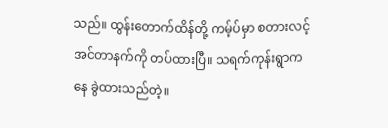သည်။ ထွန်းတောက်ထိန်တို့ ကမ့်ပ်မှာ စတားလင့်အင်တာနက်ကို တပ်ထားပြီ။ သရက်ကုန်းရွာကနေ ခွဲထားသည်တဲ့။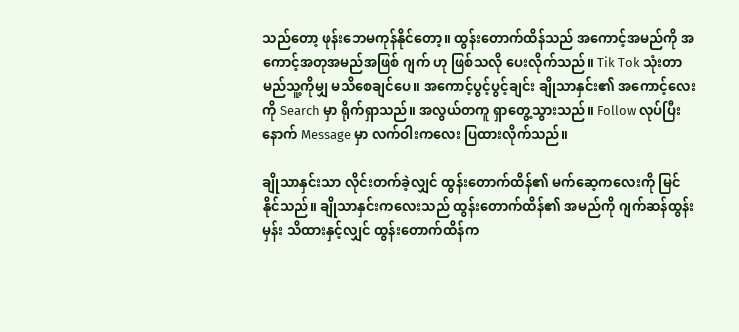သည်တော့ ဖုန်းဘေမကုန်နိုင်တော့။ ထွန်းတောက်ထိန်သည် အကောင့်အမည်ကို အကောင့်အတုအမည်အဖြစ် ဂျက် ဟု ဖြစ်သလို ပေးလိုက်သည်။ Tik Tok သုံးတာ မည်သူ့ကိုမျှ မသိစေချင်ပေ။ အကောင့်ပွင့်ပွင့်ချင်း ချိုသာနှင်း၏ အကောင့်လေးကို Search မှာ ရိုက်ရှာသည်။ အလွယ်တကူ ရှာတွေ့သွားသည်။ Follow လုပ်ပြီးနောက် Message မှာ လက်ဝါးကလေး ပြထားလိုက်သည်။

ချိုသာနှင်းသာ လိုင်းတက်ခဲ့လျှင် ထွန်းတောက်ထိန်၏ မက်ဆေ့ကလေးကို မြင်နိုင်သည်။ ချိုသာနှင်းကလေးသည် ထွန်းတောက်ထိန်၏ အမည်ကို ဂျက်ဆန်ထွန်းမှန်း သိထားနှင့်လျှင် ထွန်းတောက်ထိန်က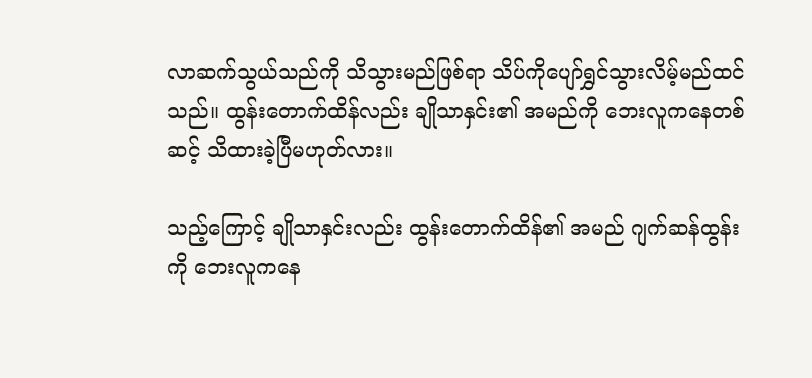လာဆက်သွယ်သည်ကို သိသွားမည်ဖြစ်ရာ သိပ်ကိုပျော်ရွှင်သွားလိမ့်မည်ထင်သည်။ ထွန်းတောက်ထိန်လည်း ချိုသာနှင်း၏ အမည်ကို ဘေးလူကနေတစ်ဆင့် သိထားခဲ့ပြီမဟုတ်လား။

သည့်ကြောင့် ချိုသာနှင်းလည်း ထွန်းတောက်ထိန်၏ အမည် ဂျက်ဆန်ထွန်းကို ဘေးလူကနေ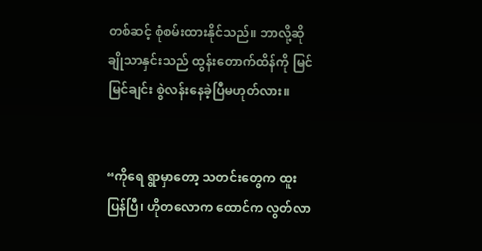တစ်ဆင့် စုံစမ်းထားနိုင်သည်။ ဘာလို့ဆို ချိုသာနှင်းသည် ထွန်းတောက်ထိန်ကို မြင်မြင်ချင်း စွဲလန်းနေခဲ့ပြီမဟုတ်လား။


“ကိုရေ ရွာမှာတော့ သတင်းတွေက ထူးပြန်ပြီ၊ ဟိုတလောက ထောင်က လွတ်လာ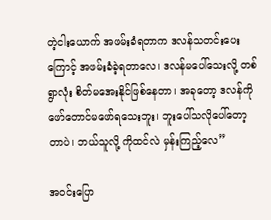တဲ့ငါးယောက် အဖမ်းခံရတာက ဒလန်သတင်းပေးကြောင့် အဖမ်းခံခဲ့ရတာလေ၊ ဒလန်မပေါ်သေးလို့ တစ်ရွာလုံး စိတ်မအေးနိုင်ဖြစ်နေတာ၊ အခုတော့ ဒလန်ကို ဖော်တောင်မဖော်ရသေးဘူး၊ ဘူးပေါ်သလိုပေါ်တော့တာပဲ၊ ဘယ်သူလို့ ကိုထင်လဲ မှန်းကြည့်လေ”

အဝင်းပြော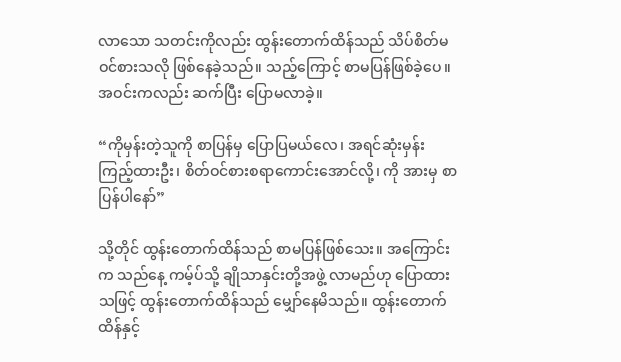လာသော သတင်းကိုလည်း ထွန်းတောက်ထိန်သည် သိပ်စိတ်မဝင်စားသလို ဖြစ်နေခဲ့သည်။ သည့်ကြောင့် စာမပြန်ဖြစ်ခဲ့ပေ။ အဝင်းကလည်း ဆက်ပြီး ပြောမလာခဲ့။

“ကိုမှန်းတဲ့သူကို စာပြန်မှ ပြောပြမယ်လေ၊ အရင်ဆုံးမှန်းကြည့်ထားဦး၊ စိတ်ဝင်စားစရာကောင်းအောင်လို့၊ ကို အားမှ စာပြန်ပါနော်”

သို့တိုင် ထွန်းတောက်ထိန်သည် စာမပြန်ဖြစ်သေး။ အကြောင်းက သည်နေ့ ကမ့်ပ်သို့ ချိုသာနှင်းတို့အဖွဲ့ လာမည်ဟု ပြောထားသဖြင့် ထွန်းတောက်ထိန်သည် မျှော်နေမိသည်။ ထွန်းတောက်ထိန်နှင့်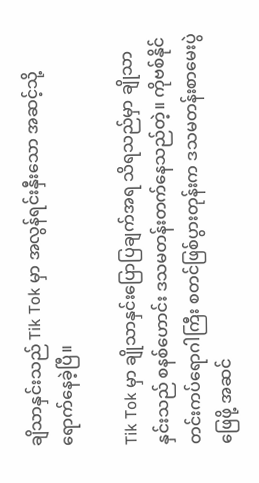ချိသာနှင်းသည် Tik Tok မှာ အလွန်ရင်းနှီးသော အဆင့်သို့ ရောက်နေခဲ့ပြီ။

Tik Tok မှာ ချိုသာနှင်းပြောပြချက်အရ သိရသည်မှာ ချိုသာနှင်းသည် စနစ်ဟောင်း ဒသမတန်းတက်နေသည်တဲ့။ ကိုဗစ်နိုင်တင်းကပ်ရောဂါကြီး စတင်ဖြစ်ပွားတုန်းက ဒသမတန်းစာမေးပွဲဖြေဖို့ အဆင်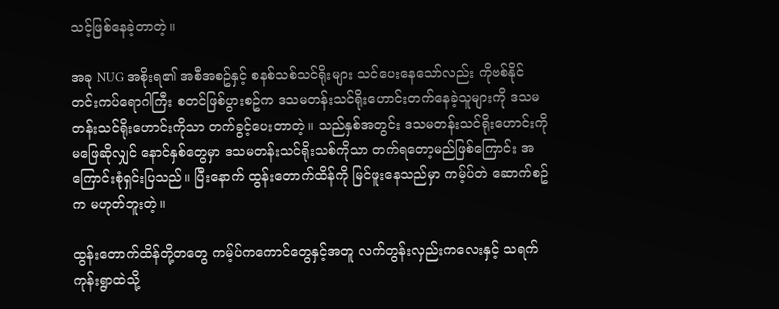သင့်ဖြစ်နေခဲ့တာတဲ့။

အခု NUG အစိုးရ၏ အစီအစဥ်နှင့် စနစ်သစ်သင်ရိုးများ သင်ပေးနေသော်လည်း ကိုဗစ်နိုင်တင်းကပ်ရောဂါကြီး စတင်ဖြစ်ပွားစဥ်က ဒသမတန်းသင်ရိုးဟောင်းတက်နေခဲ့သူများကို ဒသမတန်းသင်ရိုးဟောင်းကိုသာ တက်ခွင့်ပေးတာတဲ့။ သည်နှစ်အတွင်း ဒသမတန်းသင်ရိုးဟောင်းကို မဖြေဆိုလျှင် နောင်နှစ်တွေမှာ ဒသမတန်းသင်ရိုးသစ်ကိုသာ တက်ရတော့မည်ဖြစ်ကြောင်း အကြောင်းစုံရှင်းပြသည်။ ပြီးနောက် ထွန်းတောက်ထိန်ကို မြင်ဖူးနေသည်မှာ ကမ့်ပ်တဲ ဆောက်စဥ်က မဟုတ်ဘူးတဲ့။

ထွန်းတောက်ထိန်တို့တတွေ ကမ့်ပ်ကကောင်တွေနှင့်အတူ လက်တွန်းလှည်းကလေးနှင့် သရက်ကုန်းရွာထဲသို့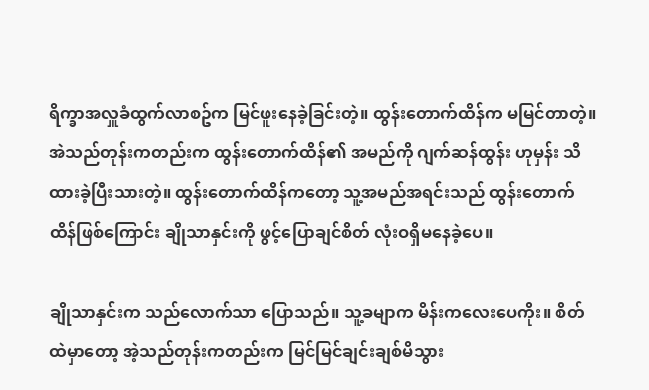ရိက္ခာအလှူခံထွက်လာစဥ်က မြင်ဖူးနေခဲ့ခြင်းတဲ့။ ထွန်းတောက်ထိန်က မမြင်တာတဲ့။ အဲသည်တုန်းကတည်းက ထွန်းတောက်ထိန်၏ အမည်ကို ဂျက်ဆန်ထွန်း ဟုမှန်း သိထားခဲ့ပြီးသားတဲ့။ ထွန်းတောက်ထိန်ကတော့ သူ့အမည်အရင်းသည် ထွန်းတောက်ထိန်ဖြစ်ကြောင်း ချိုသာနှင်းကို ဖွင့်ပြောချင်စိတ် လုံးဝရှိမနေခဲ့ပေ။

ချိုသာနှင်းက သည်လောက်သာ ပြောသည်။ သူ့ခမျာက မိန်းကလေးပေကိုး။ စိတ်ထဲမှာတော့ အဲ့သည်တုန်းကတည်းက မြင်မြင်ချင်းချစ်မိသွား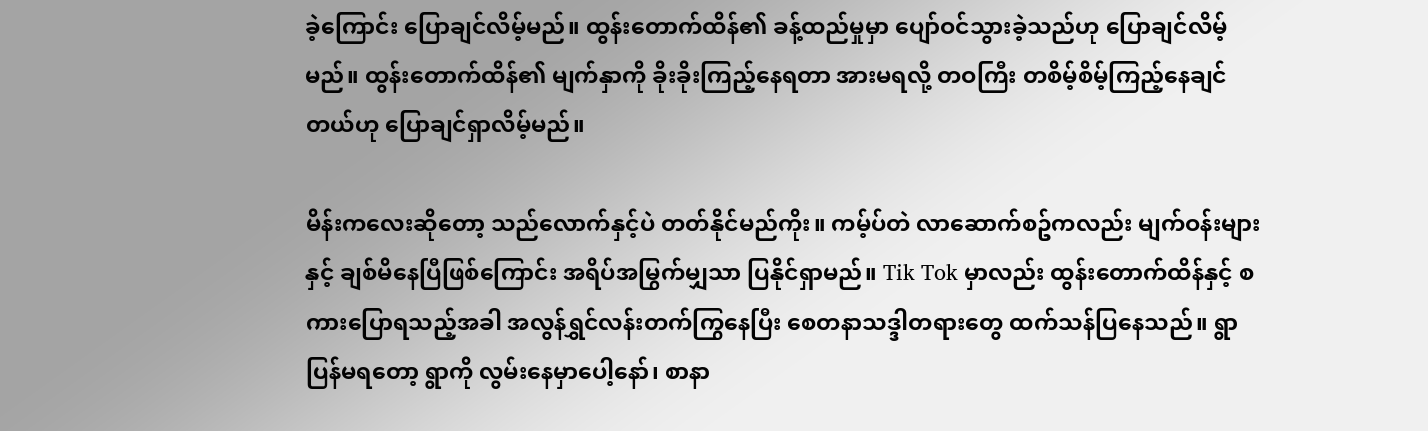ခဲ့ကြောင်း ပြောချင်လိမ့်မည်။ ထွန်းတောက်ထိန်၏ ခန့်ထည်မှုမှာ ပျော်ဝင်သွားခဲ့သည်ဟု ပြောချင်လိမ့်မည်။ ထွန်းတောက်ထိန်၏ မျက်နှာကို ခိုးခိုးကြည့်နေရတာ အားမရလို့ တဝကြီး တစိမ့်စိမ့်ကြည့်နေချင်တယ်ဟု ပြောချင်ရှာလိမ့်မည်။

မိန်းကလေးဆိုတော့ သည်လောက်နှင့်ပဲ တတ်နိုင်မည်ကိုး။ ကမ့်ပ်တဲ လာဆောက်စဥ်ကလည်း မျက်ဝန်းများနှင့် ချစ်မိနေပြီဖြစ်ကြောင်း အရိပ်အမြွက်မျှသာ ပြနိုင်ရှာမည်။ Tik Tok မှာလည်း ထွန်းတောက်ထိန်နှင့် စကားပြောရသည့်အခါ အလွန်ရွှင်လန်းတက်ကြွနေပြီး စေတနာသဒ္ဒါတရားတွေ ထက်သန်ပြနေသည်။ ရွာပြန်မရတော့ ရွာကို လွမ်းနေမှာပေါ့နော်၊ စာနာ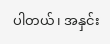ပါတယ်၊ အနှင်း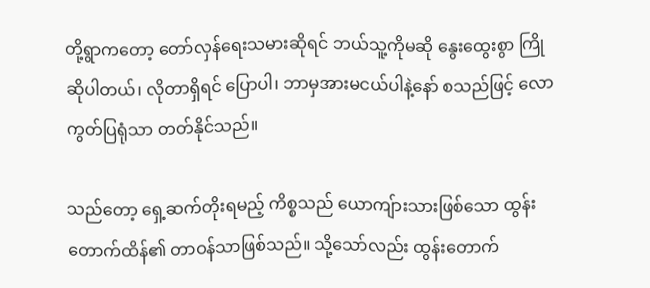တို့ရွာကတော့ တော်လှန်ရေးသမားဆိုရင် ဘယ်သူ့ကိုမဆို နွေးထွေးစွာ ကြိုဆိုပါတယ်၊ လိုတာရှိရင် ပြောပါ၊ ဘာမှအားမငယ်ပါနဲ့နော် စသည်ဖြင့် လောကွတ်ပြရုံသာ တတ်နိုင်သည်။

သည်တော့ ရှေ့ဆက်တိုးရမည့် ကိစ္စသည် ယောကျ်ားသားဖြစ်သော ထွန်းတောက်ထိန်၏ တာဝန်သာဖြစ်သည်။ သို့သော်လည်း ထွန်းတောက်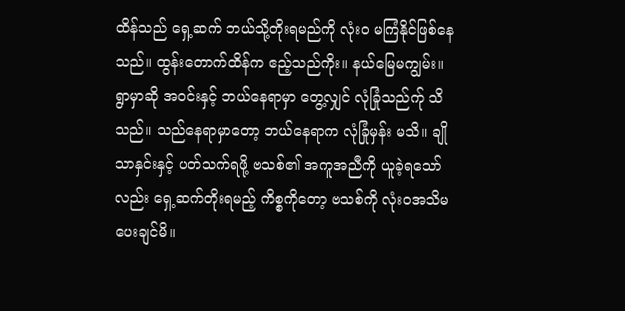ထိန်သည် ရှေ့ဆက် ဘယ်သို့တိုးရမည်ကို လုံးဝ မကြံနိုင်ဖြစ်နေသည်။ ထွန်းတောက်ထိန်က ဧည့်သည်ကိုး။ နယ်မြေမကျွမ်း။ ရွာမှာဆို အဝင်းနှင့် ဘယ်နေရာမှာ တွေ့လျှင် လုံခြုံသည်က်ု သိသည်။ သည်နေရာမှာတော့ ဘယ်နေရာက လုံခြုံမှန်း မသိ။ ချိုသာနှင်းနှင့် ပတ်သက်ရဖို့ ဗသစ်၏ အကူအညီကို ယူခဲ့ရသော်လည်း ရှေ့ဆက်တိုးရမည့် ကိစ္စကိုတော့ ဗသစ်ကို လုံးဝအသိမပေးချင်မိ။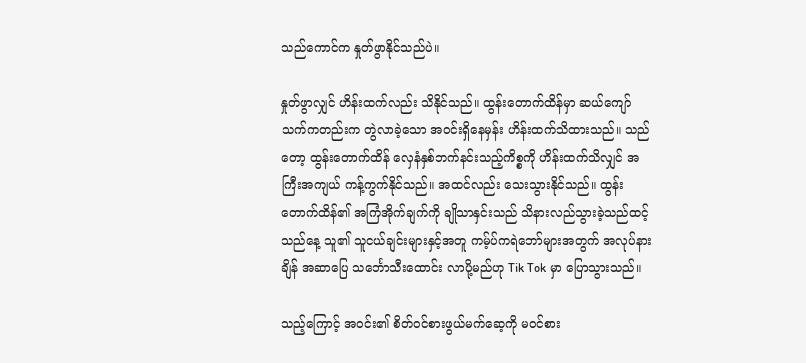သည်ကောင်က နှုတ်ဖွာနိုင်သည်ပဲ။

နှုတ်ဖွာလျှင် ဟိန်းထက်လည်း သိနိုင်သည်။ ထွန်းတောက်ထိန်မှာ ဆယ်ကျော်သက်ကတည်းက တွဲလာခဲ့သော အဝင်းရှိနေမှန်း ဟိန်းထက်သိထားသည်။ သည်တော့ ထွန်းတောက်ထိန် လှေနံနှစ်ဘက်နင်းသည့်ကိစ္စကို ဟိန်းထက်သိလျှင် အကြီးအကျယ် ကန့်ကွက်နိုင်သည်။ အထင်လည်း သေးသွားနိုင်သည်။ ထွန်းတောက်ထိန်၏ အကြံအိုက်ချက်ကို ချိုသာနှင်းသည် သိနားလည်သွားခဲ့သည်ထင့် သည်နေ့ သူ၏ သူငယ်ချင်းများနှင့်အတူ ကမ့်ပ်ကရဲဘော်များအတွက် အလုပ်နားချိန် အဆာပြေ သင်္ဘောသီးထောင်း လာပို့မည်ဟု Tik Tok မှာ ပြောသွားသည်။

သည့်ကြောင့် အဝင်း၏ စိတ်ဝင်စားဖွယ်မက်ဆေ့ကို မဝင်စား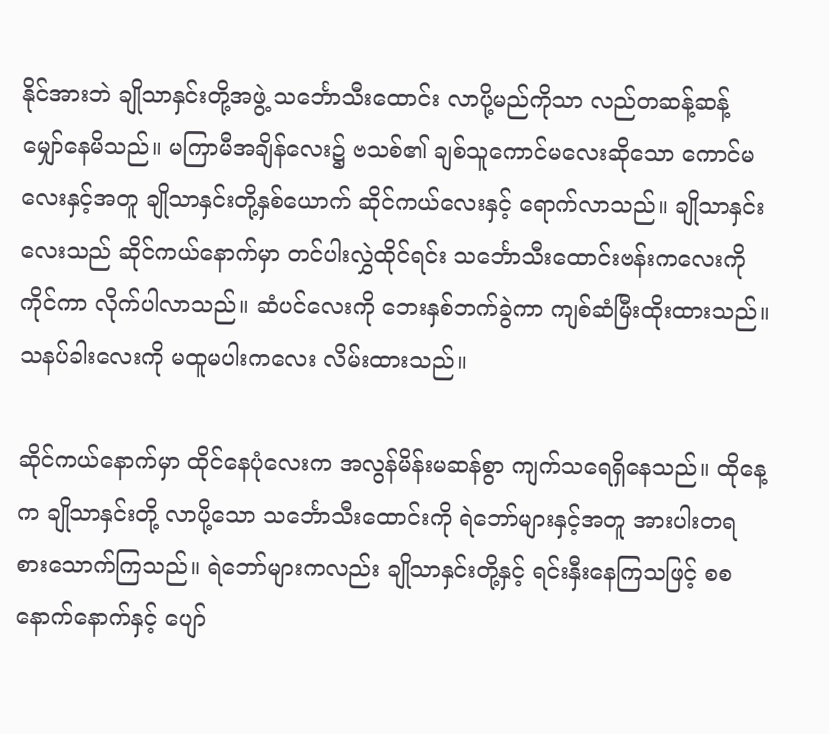နိုင်အားဘဲ ချိုသာနှင်းတို့အဖွဲ့ သင်္ဘောသီးထောင်း လာပို့မည်ကိုသာ လည်တဆန့်ဆန့် မျှော်နေမိသည်။ မကြာမီအချိန်လေး၌ ဗသစ်၏ ချစ်သူကောင်မလေးဆိုသော ကောင်မလေးနှင့်အတူ ချိုသာနှင်းတို့နှစ်ယောက် ဆိုင်ကယ်လေးနှင့် ရောက်လာသည်။ ချိုသာနှင်းလေးသည် ဆိုင်ကယ်နောက်မှာ တင်ပါးလွှဲထိုင်ရင်း သင်္ဘောသီးထောင်းဗန်းကလေးကို ကိုင်ကာ လိုက်ပါလာသည်။ ဆံပင်လေးကို ဘေးနှစ်ဘက်ခွဲကာ ကျစ်ဆံမြီးထိုးထားသည်။ သနပ်ခါးလေးကို မထူမပါးကလေး လိမ်းထားသည်။

ဆိုင်ကယ်နောက်မှာ ထိုင်နေပုံလေးက အလွန်မိန်းမဆန်စွာ ကျက်သရေရှိနေသည်။ ထိုနေ့က ချိုသာနှင်းတို့ လာပို့သော သင်္ဘောသီးထောင်းကို ရဲဘော်များနှင့်အတူ အားပါးတရ စားသောက်ကြသည်။ ရဲဘော်များကလည်း ချိုသာနှင်းတို့နှင့် ရင်းနှီးနေကြသဖြင့် စစနောက်နောက်နှင့် ပျော်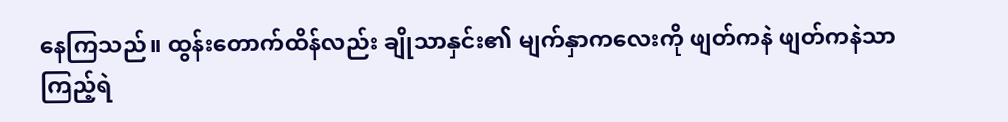နေကြသည်။ ထွန်းတောက်ထိန်လည်း ချိုသာနှင်း၏ မျက်နှာကလေးကို ဖျတ်ကနဲ ဖျတ်ကနဲသာ ကြည့်ရဲ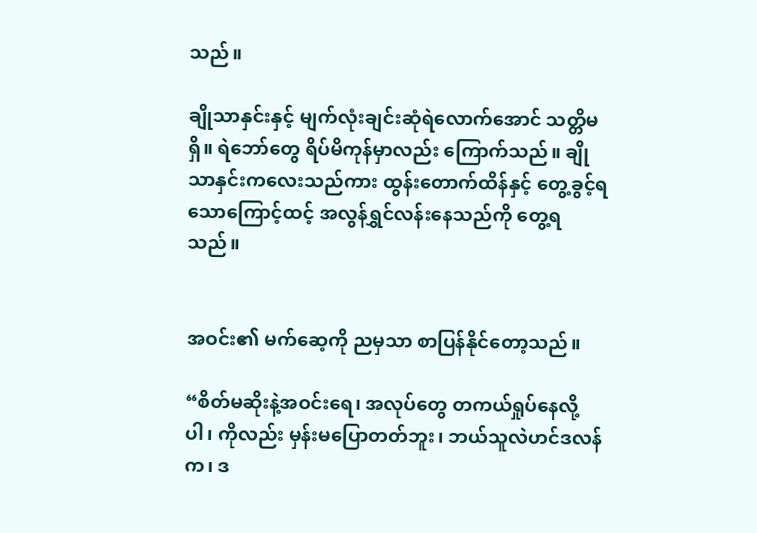သည်။

ချိုသာနှင်းနှင့် မျက်လုံးချင်းဆုံရဲလောက်အောင် သတ္တိမရှိ။ ရဲဘော်တွေ ရိပ်မိကုန်မှာလည်း ကြောက်သည်။ ချိုသာနှင်းကလေးသည်ကား ထွန်းတောက်ထိန်နှင့် တွေ့ခွင့်ရသောကြောင့်ထင့် အလွန်ရွှင်လန်းနေသည်ကို တွေ့ရသည်။


အဝင်း၏ မက်ဆေ့ကို ညမှသာ စာပြန်နိုင်တော့သည်။

“စိတ်မဆိုးနဲ့အဝင်းရေ၊ အလုပ်တွေ တကယ်ရှုပ်နေလို့ပါ၊ ကိုလည်း မှန်းမပြောတတ်ဘူး၊ ဘယ်သူလဲဟင်ဒလန်က၊ ဒ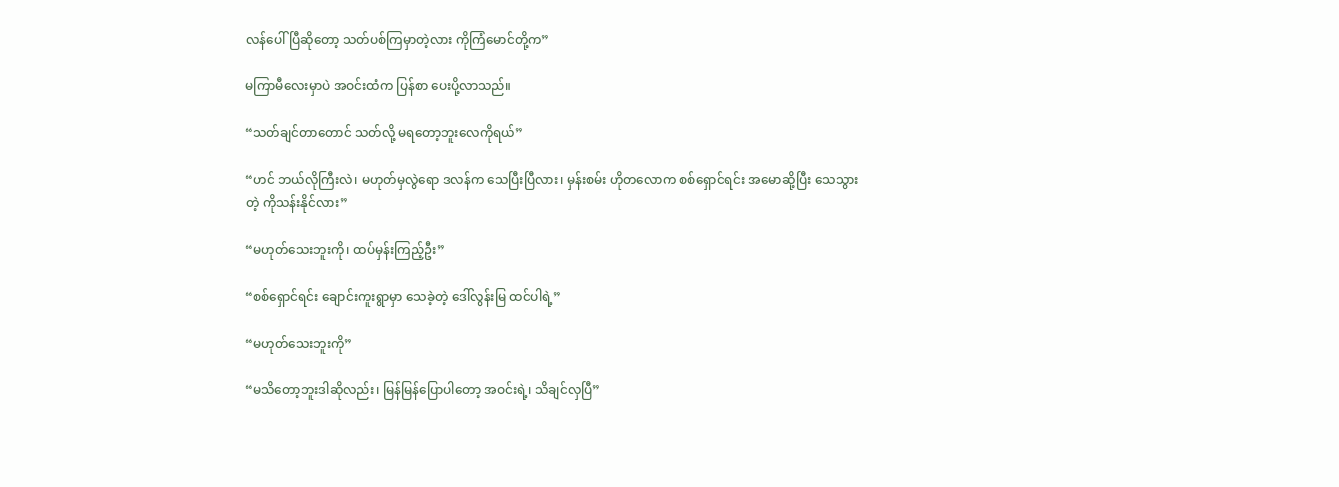လန်ပေါ်ပြီဆိုတော့ သတ်ပစ်ကြမှာတဲ့လား ကိုကြံမောင်တို့က”

မကြာမီလေးမှာပဲ အဝင်းထံက ပြန်စာ ပေးပို့လာသည်။

“သတ်ချင်တာတောင် သတ်လို့ မရတော့ဘူးလေကိုရယ်”

“ဟင် ဘယ်လိုကြီးလဲ၊ မဟုတ်မှလွဲရော ဒလန်က သေပြီးပြီလား၊ မှန်းစမ်း ဟိုတလောက စစ်ရှောင်ရင်း အမောဆို့ပြီး သေသွားတဲ့ ကိုသန်းနိုင်လား”

“မဟုတ်သေးဘူးကို၊ ထပ်မှန်းကြည့်ဦး”

“စစ်ရှောင်ရင်း ချောင်းကူးရွာမှာ သေခဲ့တဲ့ ဒေါ်လွန်းမြ ထင်ပါရဲ့”

“မဟုတ်သေးဘူးကို”

“မသိတော့ဘူးဒါဆိုလည်း၊ မြန်မြန်ပြောပါတော့ အဝင်းရဲ့၊ သိချင်လှပြီ”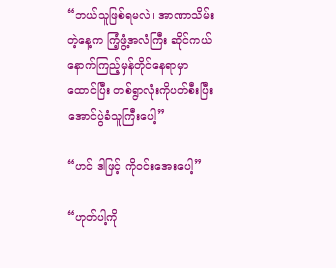“ဘယ်သူဖြစ်ရမလဲ၊ အာဏာသိမ်းတဲ့နေ့က ကြံ့ဖွံ့အလံကြီး ဆိုင်ကယ်နောက်ကြည့်မှန်တိုင်နေရာမှာ ထောင်ပြီး တစ်ရွာလုံးကိုပတ်စီးပြီး အောင်ပွဲခံသူကြီးပေါ့”

“ဟင် ဒါဖြင့် ကိုဝင်းအေးပေါ့”

“ဟုတ်ပါ့ကို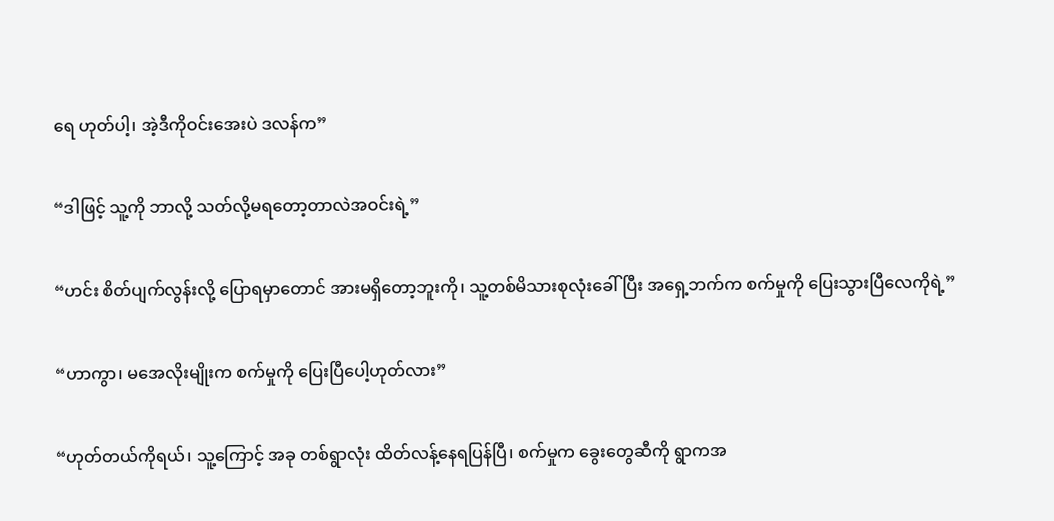ရေ ဟုတ်ပါ့၊ အဲ့ဒီကိုဝင်းအေးပဲ ဒလန်က”

“ဒါဖြင့် သူ့ကို ဘာလို့ သတ်လို့မရတော့တာလဲအဝင်းရဲ့”

“ဟင်း စိတ်ပျက်လွန်းလို့ ပြောရမှာတောင် အားမရှိတော့ဘူးကို၊ သူ့တစ်မိသားစုလုံးခေါ်ပြီး အရှေ့ဘက်က စက်မှုကို ပြေးသွားပြီလေကိုရဲ့”

“ဟာကွာ၊ မအေလိုးမျိုးက စက်မှုကို ပြေးပြီပေါ့ဟုတ်လား”

“ဟုတ်တယ်ကိုရယ်၊ သူ့ကြောင့် အခု တစ်ရွာလုံး ထိတ်လန့်နေရပြန်ပြီ၊ စက်မှုက ခွေးတွေဆီကို ရွာကအ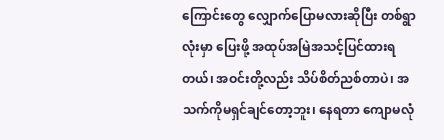ကြောင်းတွေ လျှောက်ပြောမလားဆိုပြီး တစ်ရွာလုံးမှာ ပြေးဖို့ အထုပ်အမြဲအသင့်ပြင်ထားရတယ်၊ အဝင်းတို့လည်း သိပ်စိတ်ညစ်တာပဲ၊ အသက်ကိုမရှင်ချင်တော့ဘူး၊ နေရတာ ကျောမလုံ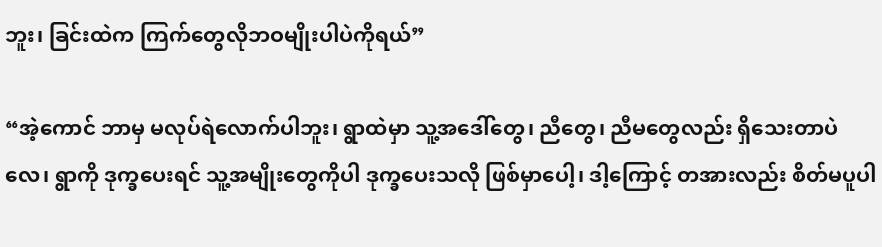ဘူး၊ ခြင်းထဲက ကြက်တွေလိုဘဝမျိုးပါပဲကိုရယ်”

“အဲ့ကောင် ဘာမှ မလုပ်ရဲလောက်ပါဘူး၊ ရွာထဲမှာ သူ့အဒေါ်တွေ၊ ညီတွေ၊ ညီမတွေလည်း ရှိသေးတာပဲလေ၊ ရွာကို ဒုက္ခပေးရင် သူ့အမျိုးတွေကိုပါ ဒုက္ခပေးသလို ဖြစ်မှာပေါ့၊ ဒါ့ကြောင့် တအားလည်း စိတ်မပူပါ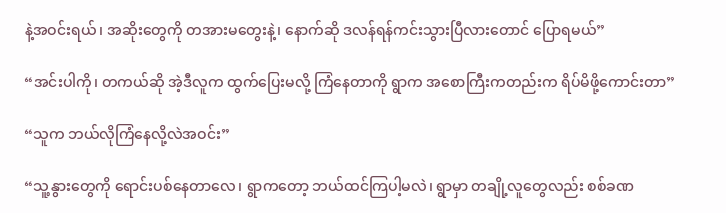နဲ့အဝင်းရယ်၊ အဆိုးတွေကို တအားမတွေးနဲ့၊ နောက်ဆို ဒလန်ရန်ကင်းသွားပြီလားတောင် ပြောရမယ်”

“အင်းပါကို၊ တကယ်ဆို အဲ့ဒီလူက ထွက်ပြေးမလို့ ကြံနေတာကို ရွာက အစောကြီးကတည်းက ရိပ်မိဖို့ကောင်းတာ”

“သူက ဘယ်လိုကြံနေလို့လဲအဝင်း”

“သူ့နွားတွေကို ရောင်းပစ်နေတာလေ၊ ရွာကတော့ ဘယ်ထင်ကြပါ့မလဲ၊ ရွာမှာ တချို့လူတွေလည်း စစ်ခဏ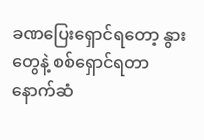ခဏပြေးရှောင်ရတော့ နွားတွေနဲ့ စစ်ရှောင်ရတာ နောက်ဆံ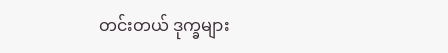တင်းတယ် ဒုက္ခများ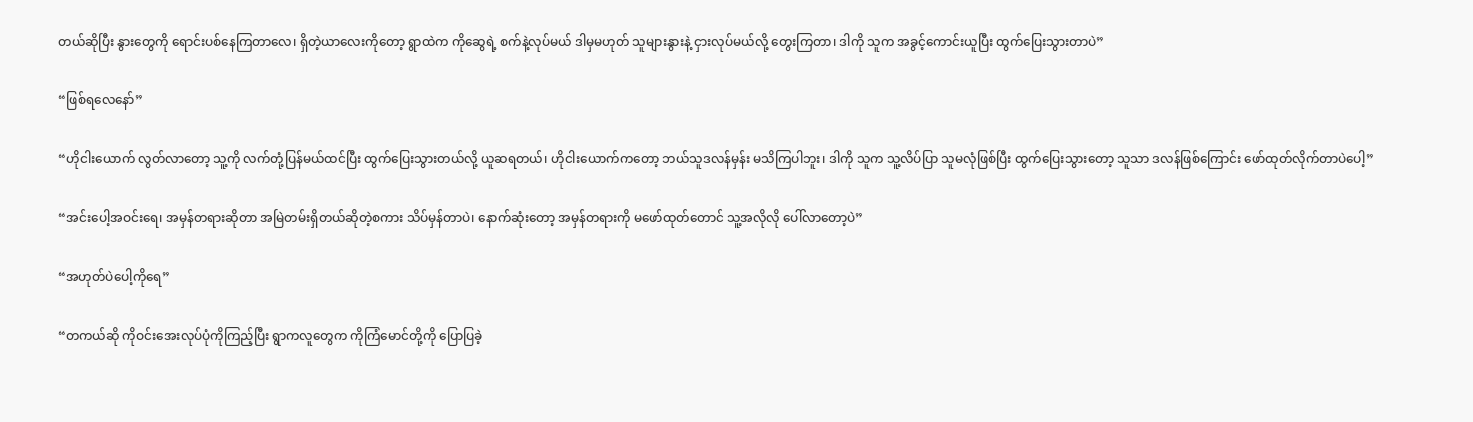တယ်ဆိုပြီး နွားတွေကို ရောင်းပစ်နေကြတာလေ၊ ရှိတဲ့ယာလေးကိုတော့ ရွာထဲက ကိုဆွေရဲ့ စက်နဲ့လုပ်မယ် ဒါမှမဟုတ် သူများနွားနဲ့ ငှားလုပ်မယ်လို့ တွေးကြတာ၊ ဒါကို သူက အခွင့်ကောင်းယူပြီး ထွက်ပြေးသွားတာပဲ”

“ဖြစ်ရလေနော်”

“ဟိုငါးယောက် လွတ်လာတော့ သူ့ကို လက်တုံ့ပြန်မယ်ထင်ပြီး ထွက်ပြေးသွားတယ်လို့ ယူဆရတယ်၊ ဟိုငါးယောက်ကတော့ ဘယ်သူဒလန်မှန်း မသိကြပါဘူး၊ ဒါကို သူက သူ့လိပ်ပြာ သူမလုံဖြစ်ပြီး ထွက်ပြေးသွားတော့ သူသာ ဒလန်ဖြစ်ကြောင်း ဖော်ထုတ်လိုက်တာပဲပေါ့”

“အင်းပေါ့အဝင်းရေ၊ အမှန်တရားဆိုတာ အမြဲတမ်းရှိတယ်ဆိုတဲ့စကား သိပ်မှန်တာပဲ၊ နောက်ဆုံးတော့ အမှန်တရားကို မဖော်ထုတ်တောင် သူ့အလိုလို ပေါ်လာတော့ပဲ”

“အဟုတ်ပဲပေါ့ကိုရေ”

“တကယ်ဆို ကိုဝင်းအေးလုပ်ပုံကိုကြည့်ပြီး ရွာကလူတွေက ကိုကြံမောင်တို့ကို ပြောပြခဲ့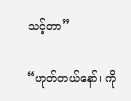သင့်တာ”

“ဟုတ်တယ်နော်၊ ကို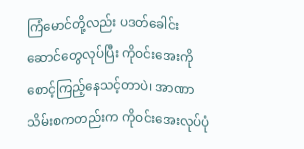ကြံမောင်တို့လည်း ပဒတ်ခေါင်းဆောင်တွေလုပ်ပြီး ကိုဝင်းအေးကို စောင့်ကြည့်နေသင့်တာပဲ၊ အာဏာသိမ်းစကတည်းက ကိုဝင်းအေးလုပ်ပုံ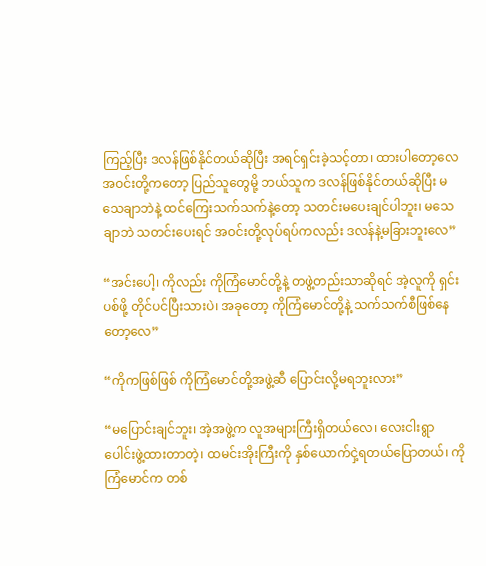ကြည့်ပြီး ဒလန်ဖြစ်နိုင်တယ်ဆိုပြီး အရင်ရှင်းခဲ့သင့်တာ၊ ထားပါတော့လေ အဝင်းတို့ကတော့ ပြည်သူတွေမို့ ဘယ်သူက ဒလန်ဖြစ်နိုင်တယ်ဆိုပြီး မသေချာဘဲနဲ့ ထင်ကြေးသက်သက်နဲ့တော့ သတင်းမပေးချင်ပါဘူး၊ မသေချာဘဲ သတင်းပေးရင် အဝင်းတို့လုပ်ရပ်ကလည်း ဒလန်နဲ့မခြားဘူးလေ”

“အင်းပေါ့၊ ကိုလည်း ကိုကြံမောင်တို့နဲ့ တဖွဲ့တည်းသာဆိုရင် အဲ့လူကို ရှင်းပစ်ဖို့ တိုင်ပင်ပြီးသားပဲ၊ အခုတော့ ကိုကြံမောင်တို့နဲ့ သက်သက်စီဖြစ်နေတော့လေ”

“ကိုကဖြစ်ဖြစ် ကိုကြံမောင်တို့အဖွဲ့ဆီ ပြောင်းလို့မရဘူးလား”

“မပြောင်းချင်ဘူး၊ အဲ့အဖွဲ့က လူအများကြီးရှိတယ်လေ၊ လေးငါးရွာ ပေါင်းဖွဲ့ထားတာတဲ့၊ ထမင်းအိုးကြီးကို နှစ်ယောက်ငှဲ့ရတယ်ပြောတယ်၊ ကိုကြံမောင်က တစ်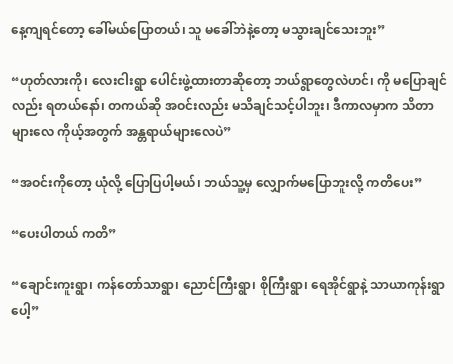နေ့ကျရင်တော့ ခေါ်မယ်ပြောတယ်၊ သူ မခေါ်ဘဲနဲ့တော့ မသွားချင်သေးဘူး”

“ဟုတ်လားကို၊ လေးငါးရွာ ပေါင်းဖွဲ့ထားတာဆိုတော့ ဘယ်ရွာတွေလဲဟင်၊ ကို မပြောချင်လည်း ရတယ်နော်၊ တကယ်ဆို အဝင်းလည်း မသိချင်သင့်ပါဘူး၊ ဒီကာလမှာက သိတာများလေ ကိုယ့်အတွက် အန္တရာယ်များလေပဲ”

“အဝင်းကိုတော့ ယုံလို့ ပြောပြပါ့မယ်၊ ဘယ်သူ့မှ လျှောက်မပြောဘူးလို့ ကတိပေး”

“ပေးပါတယ် ကတိ”

“ချောင်းကူးရွာ၊ ကန်တော်သာရွာ၊ ညောင်ကြီးရွာ၊ စိုကြီးရွာ၊ ရေအိုင်ရွာနဲ့ သာယာကုန်းရွာပေါ့”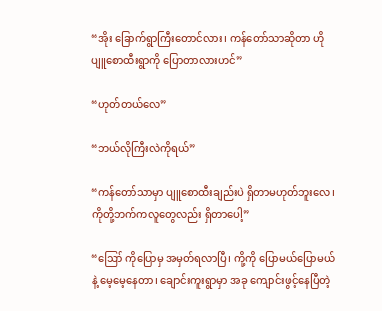“အိုး ခြောက်ရွာကြီးတောင်လား၊ ကန်တော်သာဆိုတာ ဟို ပျူစောထီးရွာကို ပြောတာလားဟင်”

“ဟုတ်တယ်လေ”

“ဘယ်လိုကြီးလဲကိုရယ်”

“ကန်တော်သာမှာ ပျူစောထီးချည်းပဲ ရှိတာမဟုတ်ဘူးလေ၊ ကိုတို့ဘက်ကလူတွေလည်း ရှိတာပေါ့”

“ဪ ကိုပြောမှ အမှတ်ရလာပြီ၊ ကို့ကို ပြောမယ်ပြောမယ်နဲ့ မေ့မေ့နေတာ၊ ချောင်းကူးရွာမှာ အခု ကျောင်းဖွင့်နေပြီတဲ့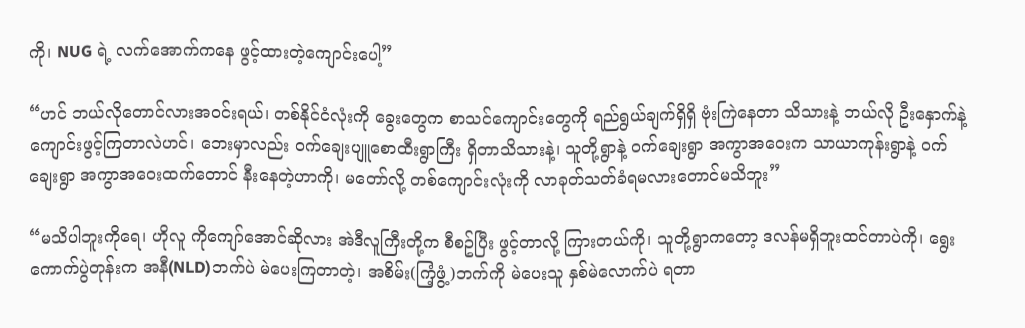ကို၊ NUG ရဲ့ လက်အောက်ကနေ ဖွင့်ထားတဲ့ကျောင်းပေါ့”

“ဟင် ဘယ်လိုတောင်လားအဝင်းရယ်၊ တစ်နိုင်ငံလုံးကို ခွေးတွေက စာသင်ကျောင်းတွေကို ရည်ရွယ်ချက်ရှိရှိ ဗုံးကြဲနေတာ သိသားနဲ့ ဘယ်လို ဦးနှောက်နဲ့ ကျောင်းဖွင့်ကြတာလဲဟင်၊ ဘေးမှာလည်း ဝက်ချေးပျူစောထီးရွာကြီး ရှိတာသိသားနဲ့၊ သူတို့ရွာနဲ့ ဝက်ချေးရွာ အကွာအဝေးက သာယာကုန်းရွာနဲ့ ဝက်ချေးရွာ အကွာအဝေးထက်တောင် နီးနေတဲ့ဟာကို၊ မတော်လို့ တစ်ကျောင်းလုံးကို လာခုတ်သတ်ခံရမလားတောင်မသိဘူး”

“မသိပါဘူးကိုရေ၊ ဟိုလူ ကိုကျော်အောင်ဆိုလား အဲဒီလူကြီးတို့က စီစဥ်ပြီး ဖွင့်တာလို့ ကြားတယ်ကို၊ သူတို့ရွာကတော့ ဒလန်မရှိဘူးထင်တာပဲကို၊ ရွေးကောက်ပွဲတုန်းက အနီ(NLD)ဘက်ပဲ မဲပေးကြတာတဲ့၊ အစိမ်း(ကြံ့ဖွံ့)ဘက်ကို မဲပေးသူ နှစ်မဲလောက်ပဲ ရတာ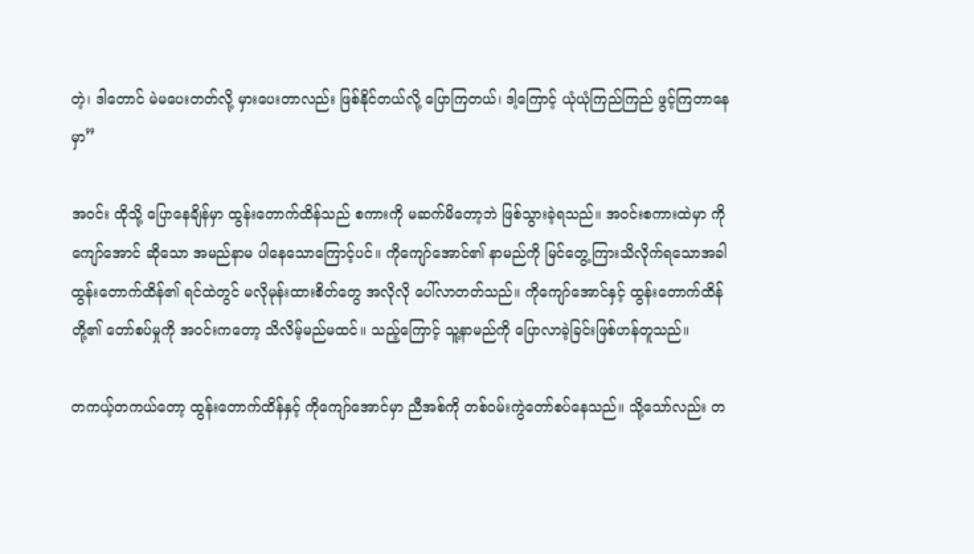တဲ့၊ ဒါတောင် မဲမပေးတတ်လို့ မှားပေးတာလည်း ဖြစ်နိုင်တယ်လို့ ပြောကြတယ်၊ ဒါ့ကြောင့် ယုံယုံကြည်ကြည် ဖွင့်ကြတာနေမှာ”

အဝင်း ထိုသို့ ပြောနေချိန်မှာ ထွန်းတောက်ထိန်သည် စကားကို မဆက်မိတော့ဘဲ ဖြစ်သွားခဲ့ရသည်။ အဝင်းစကားထဲမှာ ကိုကျော်အောင် ဆိုသော အမည်နာမ ပါနေသောကြောင့်ပင်။ ကိုကျော်အောင်၏ နာမည်ကို မြင်တွေ့ကြားသိလိုက်ရသောအခါ ထွန်းတောက်ထိန်၏ ရင်ထဲတွင် မလိုမုန်းထားစိတ်တွေ အလိုလို ပေါ်လာတတ်သည်။ ကိုကျော်အောင်နှင့် ထွန်းတောက်ထိန်တို့၏ တော်စပ်မှုကို အဝင်းကတော့ သိလိမ့်မည်မထင်။ သည့်ကြောင့် သူ့နာမည်ကို ပြောလာခဲ့ခြင်းဖြစ်ဟန်တူသည်။

တကယ့်တကယ်တော့ ထွန်းတောက်ထိန်နှင့် ကိုကျော်အောင်မှာ ညီအစ်ကို တစ်ဝမ်းကွဲတော်စပ်နေသည်။ သို့သော်လည်း တ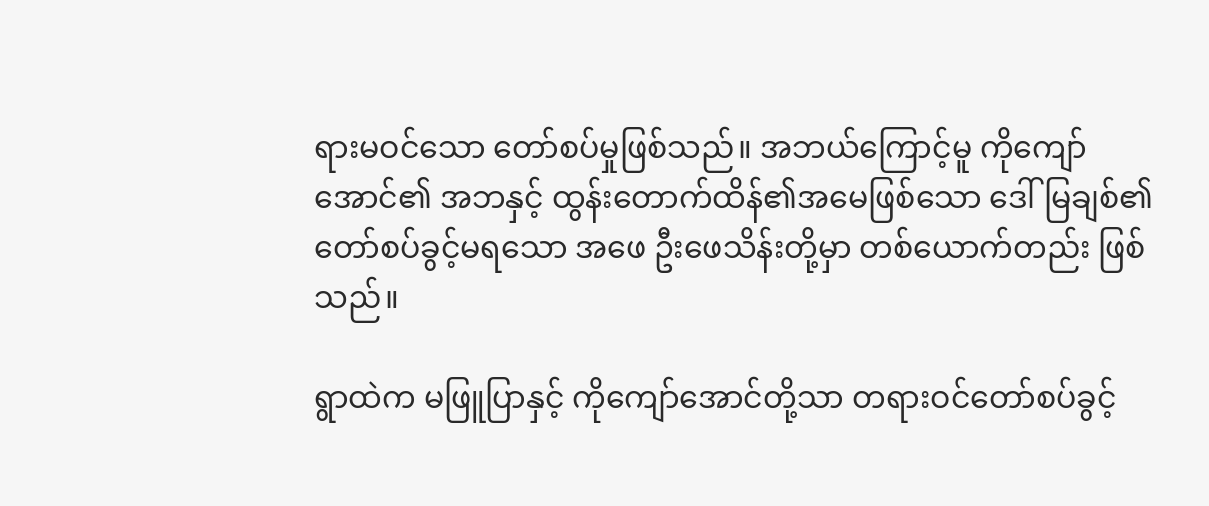ရားမဝင်သော တော်စပ်မှုဖြစ်သည်။ အဘယ်ကြောင့်မူ ကိုကျော်အောင်၏ အဘနှင့် ထွန်းတောက်ထိန်၏အမေဖြစ်သော ဒေါ်မြချစ်၏ တော်စပ်ခွင့်မရသော အဖေ ဦးဖေသိန်းတို့မှာ တစ်ယောက်တည်း ဖြစ်သည်။

ရွာထဲက မဖြူပြာနှင့် ကိုကျော်အောင်တို့သာ တရားဝင်တော်စပ်ခွင့်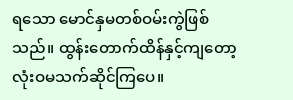ရသော မောင်နှမတစ်ဝမ်းကွဲဖြစ်သည်။ ထွန်းတောက်ထိန်နှင့်ကျတော့ လုံးဝမသက်ဆိုင်ကြပေ။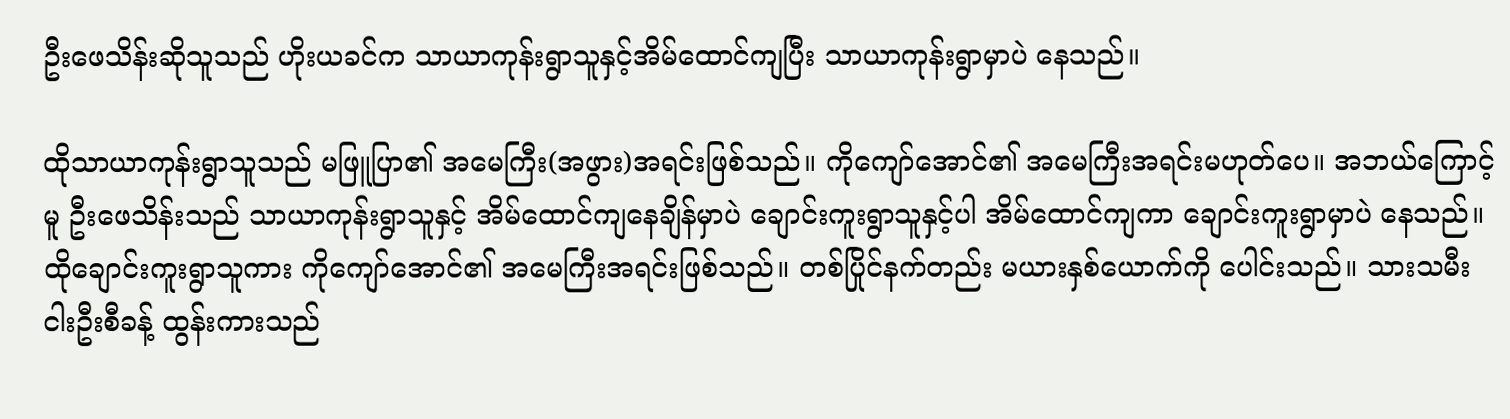ဦးဖေသိန်းဆိုသူသည် ဟိုးယခင်က သာယာကုန်းရွာသူနှင့်အိမ်ထောင်ကျပြီး သာယာကုန်းရွာမှာပဲ နေသည်။

ထိုသာယာကုန်းရွာသူသည် မဖြူပြာ၏ အမေကြီး(အဖွား)အရင်းဖြစ်သည်။ ကိုကျော်အောင်၏ အမေကြီးအရင်းမဟုတ်ပေ။ အဘယ်ကြောင့်မူ ဦးဖေသိန်းသည် သာယာကုန်းရွာသူနှင့် အိမ်ထောင်ကျနေချိန်မှာပဲ ချောင်းကူးရွာသူနှင့်ပါ အိမ်ထောင်ကျကာ ချောင်းကူးရွာမှာပဲ နေသည်။ ထိုချောင်းကူးရွာသူကား ကိုကျော်အောင်၏ အမေကြီးအရင်းဖြစ်သည်။ တစ်ပြိုင်နက်တည်း မယားနှစ်ယောက်ကို ပေါင်းသည်။ သားသမီး ငါးဦးစီခန့် ထွန်းကားသည်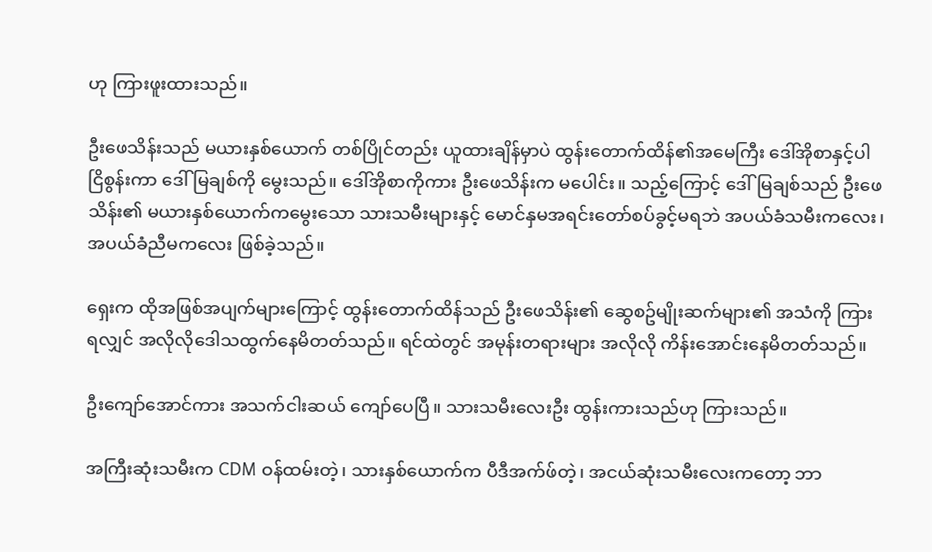ဟု ကြားဖူးထားသည်။

ဦးဖေသိန်းသည် မယားနှစ်ယောက် တစ်ပြိုင်တည်း ယူထားချိန်မှာပဲ ထွန်းတောက်ထိန်၏အမေကြီး ဒေါ်အိုစာနှင့်ပါ ငြိစွန်းကာ ဒေါ်မြချစ်ကို မွေးသည်။ ဒေါ်အိုစာကိုကား ဦးဖေသိန်းက မပေါင်း။ သည့်ကြောင့် ဒေါ်မြချစ်သည် ဦးဖေသိန်း၏ မယားနှစ်ယောက်ကမွေးသော သားသမီးများနှင့် မောင်နှမအရင်းတော်စပ်ခွင့်မရဘဲ အပယ်ခံသမီးကလေး၊ အပယ်ခံညီမကလေး ဖြစ်ခဲ့သည်။

ရှေးက ထိုအဖြစ်အပျက်များကြောင့် ထွန်းတောက်ထိန်သည် ဦးဖေသိန်း၏ ဆွေစဥ်မျိုးဆက်များ၏ အသံကို ကြားရလျှင် အလိုလိုဒေါသထွက်နေမိတတ်သည်။ ရင်ထဲတွင် အမုန်းတရားများ အလိုလို ကိန်းအောင်းနေမိတတ်သည်။

ဦးကျော်အောင်ကား အသက်ငါးဆယ် ကျော်ပေပြီ။ သားသမီးလေးဦး ထွန်းကားသည်ဟု ကြားသည်။

အကြီးဆုံးသမီးက CDM ဝန်ထမ်းတဲ့၊ သားနှစ်ယောက်က ပီဒီအက်ဖ်တဲ့၊ အငယ်ဆုံးသမီးလေးကတော့ ဘာ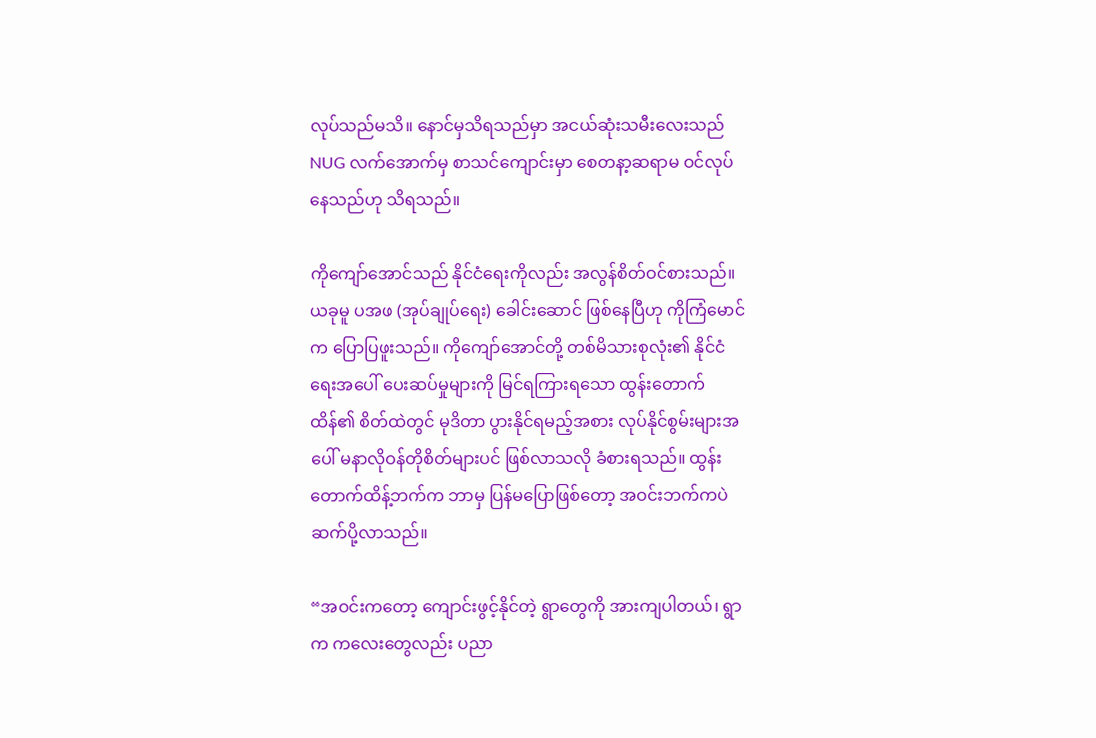လုပ်သည်မသိ။ နောင်မှသိရသည်မှာ အငယ်ဆုံးသမီးလေးသည် NUG လက်အောက်မှ စာသင်ကျောင်းမှာ စေတနာ့ဆရာမ ဝင်လုပ်နေသည်ဟု သိရသည်။

ကိုကျော်အောင်သည် နိုင်ငံရေးကိုလည်း အလွန်စိတ်ဝင်စားသည်။ ယခုမူ ပအဖ (အုပ်ချုပ်ရေး) ခေါင်းဆောင် ဖြစ်နေပြီဟု ကိုကြံမောင်က ပြောပြဖူးသည်။ ကိုကျော်အောင်တို့ တစ်မိသားစုလုံး၏ နိုင်ငံရေးအပေါ် ပေးဆပ်မှုများကို မြင်ရကြားရသော ထွန်းတောက်ထိန်၏ စိတ်ထဲတွင် မုဒိတာ ပွားနိုင်ရမည့်အစား လုပ်နိုင်စွမ်းများအပေါ် မနာလိုဝန်တိုစိတ်များပင် ဖြစ်လာသလို ခံစားရသည်။ ထွန်းတောက်ထိန့်ဘက်က ဘာမှ ပြန်မပြောဖြစ်တော့ အဝင်းဘက်ကပဲ ဆက်ပို့လာသည်။

“အဝင်းကတော့ ကျောင်းဖွင့်နိုင်တဲ့ ရွာတွေကို အားကျပါတယ်၊ ရွာက ကလေးတွေလည်း ပညာ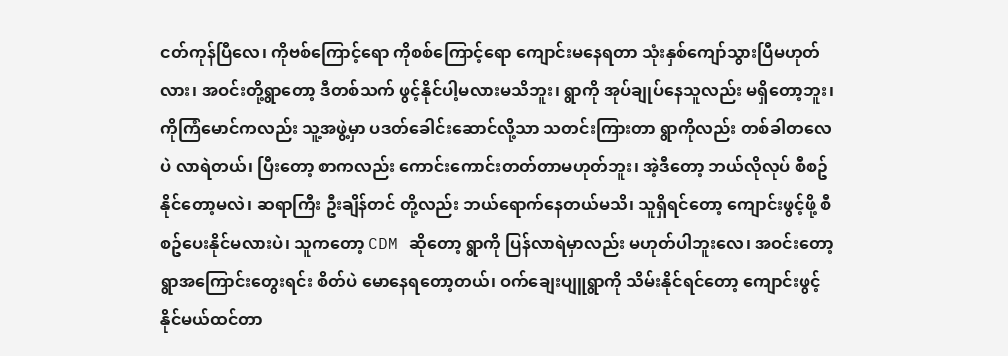ငတ်ကုန်ပြီလေ၊ ကိုဗစ်ကြောင့်ရော ကိုစစ်ကြောင့်ရော ကျောင်းမနေရတာ သုံးနှစ်ကျော်သွားပြီမဟုတ်လား၊ အဝင်းတို့ရွာတော့ ဒီတစ်သက် ဖွင့်နိုင်ပါ့မလားမသိဘူး၊ ရွာကို အုပ်ချုပ်နေသူလည်း မရှိတော့ဘူး၊ ကိုကြံမောင်ကလည်း သူ့အဖွဲ့မှာ ပဒတ်ခေါင်းဆောင်လို့သာ သတင်းကြားတာ ရွာကိုလည်း တစ်ခါတလေပဲ လာရဲတယ်၊ ပြီးတော့ စာကလည်း ကောင်းကောင်းတတ်တာမဟုတ်ဘူး၊ အဲ့ဒီတော့ ဘယ်လိုလုပ် စီစဥ်နိုင်တော့မလဲ၊ ဆရာကြီး ဦးချိန်တင် တို့လည်း ဘယ်ရောက်နေတယ်မသိ၊ သူရှိရင်တော့ ကျောင်းဖွင့်ဖို့ စီစဥ်ပေးနိုင်မလားပဲ၊ သူကတော့ CDM ဆိုတော့ ရွာကို ပြန်လာရဲမှာလည်း မဟုတ်ပါဘူးလေ၊ အဝင်းတော့ ရွာအကြောင်းတွေးရင်း စိတ်ပဲ မောနေရတော့တယ်၊ ဝက်ချေးပျူရွာကို သိမ်းနိုင်ရင်တော့ ကျောင်းဖွင့်နိုင်မယ်ထင်တာ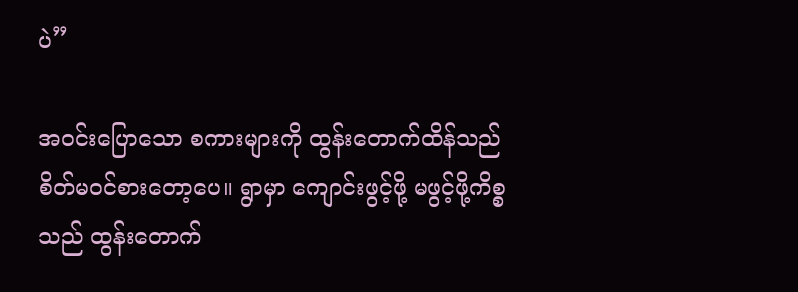ပဲ”

အဝင်းပြောသော စကားများကို ထွန်းတောက်ထိန်သည် စိတ်မဝင်စားတော့ပေ။ ရွာမှာ ကျောင်းဖွင့်ဖို့ မဖွင့်ဖို့ကိစ္စသည် ထွန်းတောက်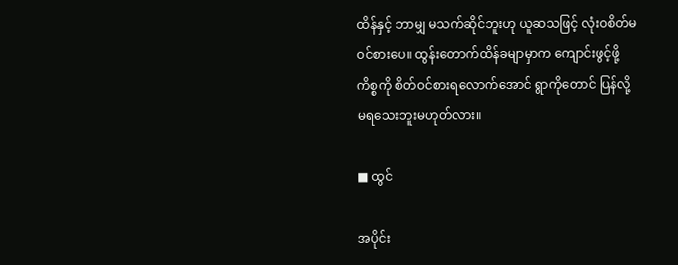ထိန်နှင့် ဘာမျှ မသက်ဆိုင်ဘူးဟု ယူဆသဖြင့် လုံးဝစိတ်မဝင်စားပေ။ ထွန်းတောက်ထိန်ခမျာမှာက ကျောင်းဖွင့်ဖို့ကိစ္စကို စိတ်ဝင်စားရလောက်အောင် ရွာကိုတောင် ပြန်လို့မရသေးဘူးမဟုတ်လား။

■ ထွင်

အပိုင်း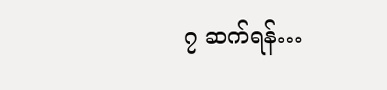၇ ဆက်ရန်…